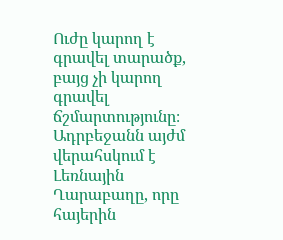Ուժը կարող է գրավել տարածք, բայց չի կարող գրավել ճշմարտությունը։ Ադրբեջանն այժմ վերահսկում է Լեռնային Ղարաբաղը, որը հայերին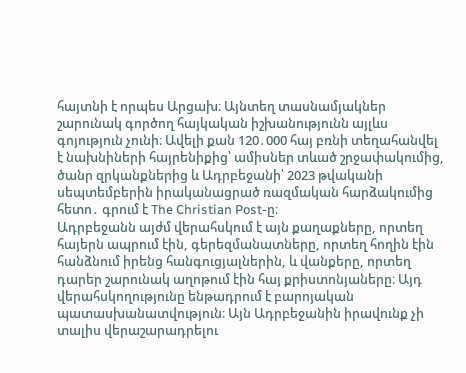հայտնի է որպես Արցախ։ Այնտեղ տասնամյակներ շարունակ գործող հայկական իշխանությունն այլևս գոյություն չունի։ Ավելի քան 120․000 հայ բռնի տեղահանվել է նախնիների հայրենիքից՝ ամիսներ տևած շրջափակումից, ծանր զրկանքներից և Ադրբեջանի՝ 2023 թվականի սեպտեմբերին իրականացրած ռազմական հարձակումից հետո․ գրում է The Christian Post-ը։
Ադրբեջանն այժմ վերահսկում է այն քաղաքները, որտեղ հայերն ապրում էին, գերեզմանատները, որտեղ հողին էին հանձնում իրենց հանգուցյալներին, և վանքերը, որտեղ դարեր շարունակ աղոթում էին հայ քրիստոնյաները։ Այդ վերահսկողությունը ենթադրում է բարոյական պատասխանատվություն։ Այն Ադրբեջանին իրավունք չի տալիս վերաշարադրելու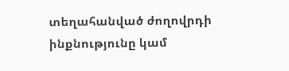տեղահանված ժողովրդի ինքնությունը կամ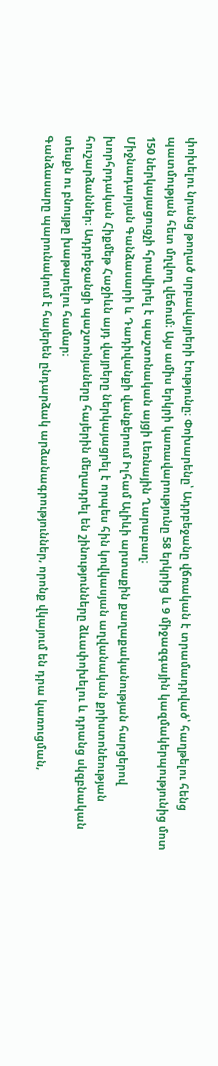փոխելու նրանց թողած սրբավայրերի էությունը։ Փոխարենը՝ Ադրբեջանը վճռական է տրամադրված՝ հաղթելու հենց պատմության հետ մղվող վեճում։ Այս ամիս երկրի կառավարությունը 58 երկրից և 9 միջազգային կազմակերպությունից մոտ 150 ներկայացուցչի հրավիրել է պաշտոնական այցի Լեռնային Ղարաբաղ։
Միջնադարյան Գանձասարի և Դադիվանքի վանքերում Իլհամ Ալիևի արտաքին քաղաքականության հարցերով խորհրդական Հիքմեթ Հաջիևն այդ վայրերը ներկայացրել է որպես հին կովկասյան աղվանական քրիստոնեության հուշարձաններ։ Ադրբեջանցի պաշտոնյաները հայերին մեղադրել են շինությունները ձևափոխելու և դրանց սկզբնական տեսքն ու բնույթը խաթարելու համար։
Գանձասարը պարունակում է հայերեն ընդարձակ արձանագրություններ, որոնք վկայում են դրա կառուցման,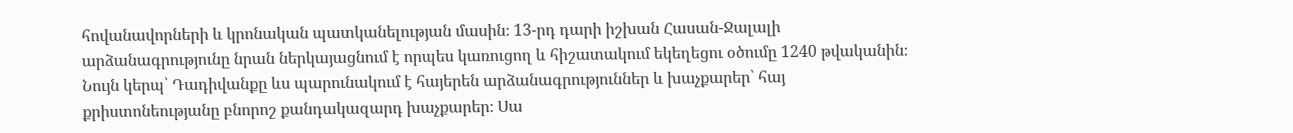հովանավորների և կրոնական պատկանելության մասին։ 13-րդ դարի իշխան Հասան-Ջալալի արձանագրությունը նրան ներկայացնում է որպես կառուցող և հիշատակում եկեղեցու օծումը 1240 թվականին։ Նույն կերպ՝ Դադիվանքը ևս պարունակում է հայերեն արձանագրություններ և խաչքարեր՝ հայ քրիստոնեությանը բնորոշ քանդակազարդ խաչքարեր։ Սա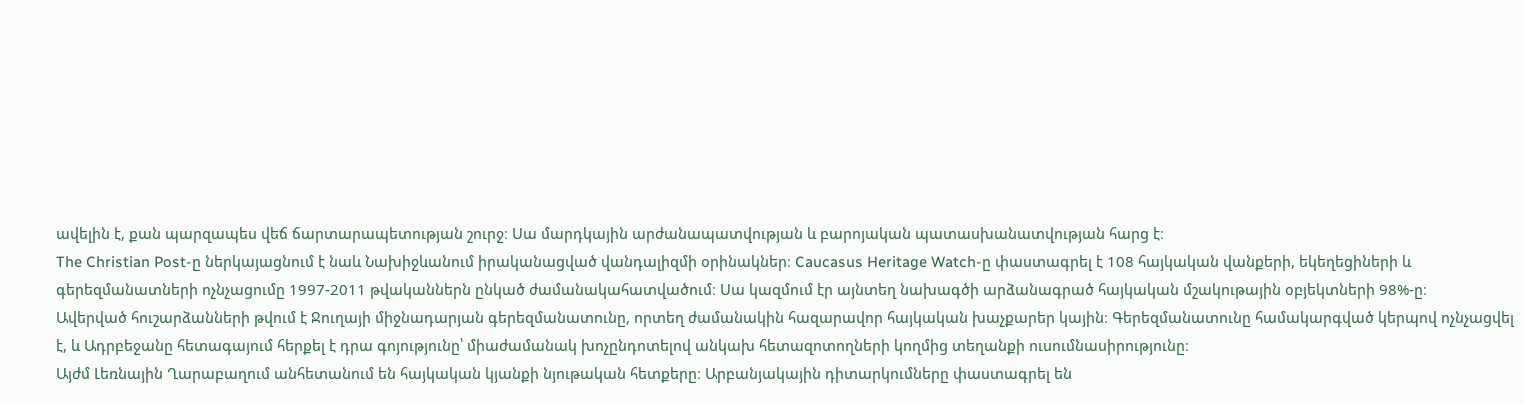ավելին է, քան պարզապես վեճ ճարտարապետության շուրջ։ Սա մարդկային արժանապատվության և բարոյական պատասխանատվության հարց է։
The Christian Post-ը ներկայացնում է նաև Նախիջևանում իրականացված վանդալիզմի օրինակներ։ Caucasus Heritage Watch-ը փաստագրել է 108 հայկական վանքերի, եկեղեցիների և գերեզմանատների ոչնչացումը 1997-2011 թվականներն ընկած ժամանակահատվածում։ Սա կազմում էր այնտեղ նախագծի արձանագրած հայկական մշակութային օբյեկտների 98%-ը։
Ավերված հուշարձանների թվում է Ջուղայի միջնադարյան գերեզմանատունը, որտեղ ժամանակին հազարավոր հայկական խաչքարեր կային։ Գերեզմանատունը համակարգված կերպով ոչնչացվել է, և Ադրբեջանը հետագայում հերքել է դրա գոյությունը՝ միաժամանակ խոչընդոտելով անկախ հետազոտողների կողմից տեղանքի ուսումնասիրությունը։
Այժմ Լեռնային Ղարաբաղում անհետանում են հայկական կյանքի նյութական հետքերը։ Արբանյակային դիտարկումները փաստագրել են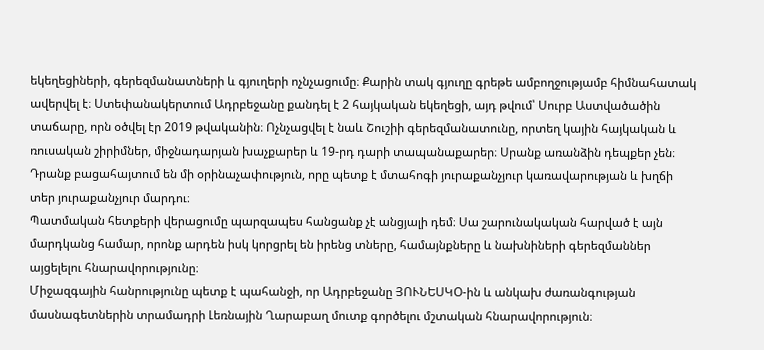եկեղեցիների, գերեզմանատների և գյուղերի ոչնչացումը։ Քարին տակ գյուղը գրեթե ամբողջությամբ հիմնահատակ ավերվել է։ Ստեփանակերտում Ադրբեջանը քանդել է 2 հայկական եկեղեցի, այդ թվում՝ Սուրբ Աստվածածին տաճարը, որն օծվել էր 2019 թվականին։ Ոչնչացվել է նաև Շուշիի գերեզմանատունը, որտեղ կային հայկական և ռուսական շիրիմներ, միջնադարյան խաչքարեր և 19-րդ դարի տապանաքարեր։ Սրանք առանձին դեպքեր չեն։ Դրանք բացահայտում են մի օրինաչափություն, որը պետք է մտահոգի յուրաքանչյուր կառավարության և խղճի տեր յուրաքանչյուր մարդու։
Պատմական հետքերի վերացումը պարզապես հանցանք չէ անցյալի դեմ։ Սա շարունակական հարված է այն մարդկանց համար, որոնք արդեն իսկ կորցրել են իրենց տները, համայնքները և նախնիների գերեզմաններ այցելելու հնարավորությունը։
Միջազգային հանրությունը պետք է պահանջի, որ Ադրբեջանը ՅՈՒՆԵՍԿՕ-ին և անկախ ժառանգության մասնագետներին տրամադրի Լեռնային Ղարաբաղ մուտք գործելու մշտական հնարավորություն։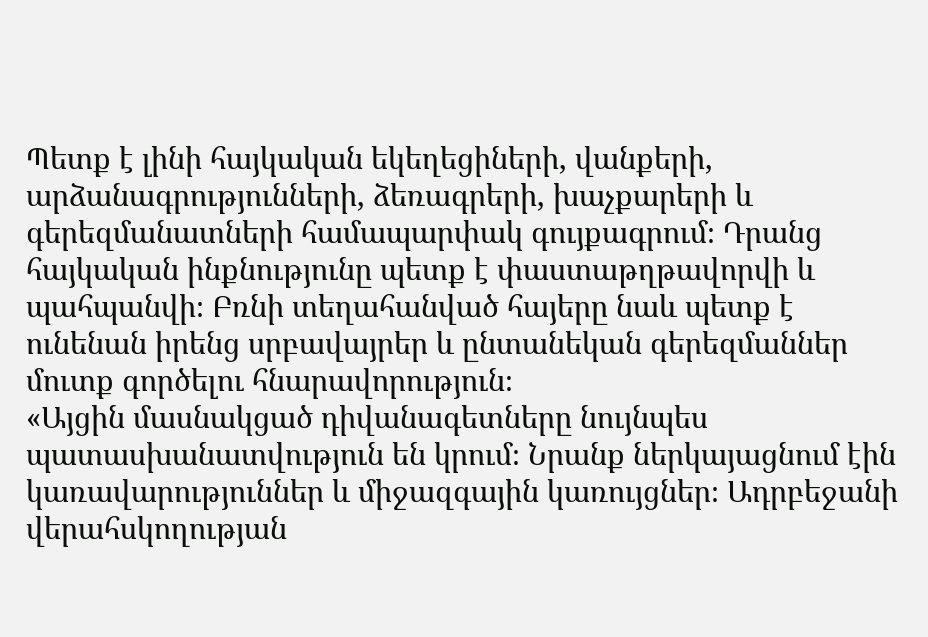Պետք է լինի հայկական եկեղեցիների, վանքերի, արձանագրությունների, ձեռագրերի, խաչքարերի և գերեզմանատների համապարփակ գույքագրում։ Դրանց հայկական ինքնությունը պետք է փաստաթղթավորվի և պահպանվի։ Բռնի տեղահանված հայերը նաև պետք է ունենան իրենց սրբավայրեր և ընտանեկան գերեզմաններ մուտք գործելու հնարավորություն։
«Այցին մասնակցած դիվանագետները նույնպես պատասխանատվություն են կրում։ Նրանք ներկայացնում էին կառավարություններ և միջազգային կառույցներ։ Ադրբեջանի վերահսկողության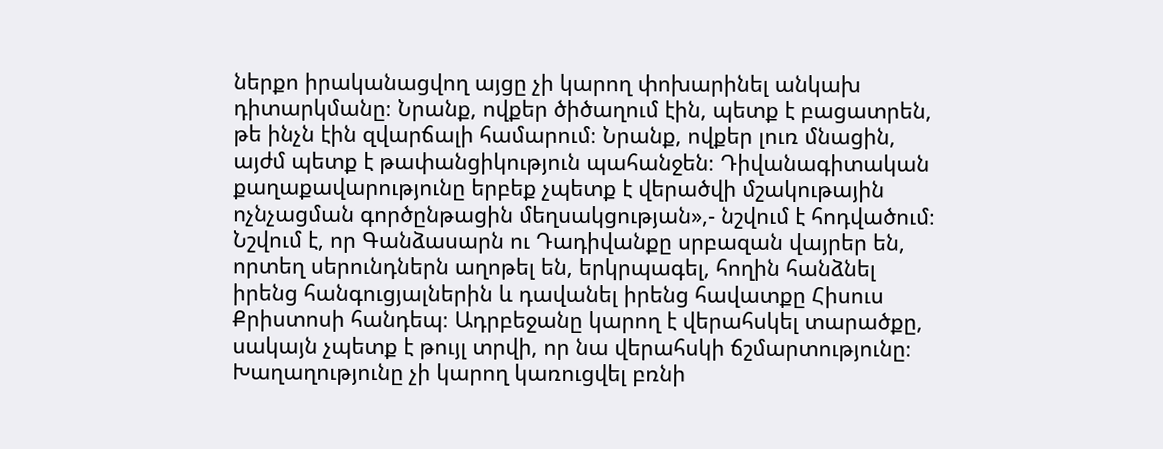ներքո իրականացվող այցը չի կարող փոխարինել անկախ դիտարկմանը։ Նրանք, ովքեր ծիծաղում էին, պետք է բացատրեն, թե ինչն էին զվարճալի համարում։ Նրանք, ովքեր լուռ մնացին, այժմ պետք է թափանցիկություն պահանջեն։ Դիվանագիտական քաղաքավարությունը երբեք չպետք է վերածվի մշակութային ոչնչացման գործընթացին մեղսակցության»,- նշվում է հոդվածում։
Նշվում է, որ Գանձասարն ու Դադիվանքը սրբազան վայրեր են, որտեղ սերունդներն աղոթել են, երկրպագել, հողին հանձնել իրենց հանգուցյալներին և դավանել իրենց հավատքը Հիսուս Քրիստոսի հանդեպ։ Ադրբեջանը կարող է վերահսկել տարածքը, սակայն չպետք է թույլ տրվի, որ նա վերահսկի ճշմարտությունը։ Խաղաղությունը չի կարող կառուցվել բռնի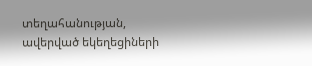տեղահանության, ավերված եկեղեցիների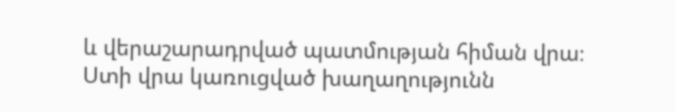և վերաշարադրված պատմության հիման վրա։ Ստի վրա կառուցված խաղաղությունն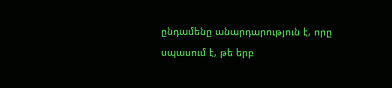ընդամենը անարդարություն է, որը սպասում է, թե երբ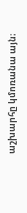աշխարհը կմոռանա այն։